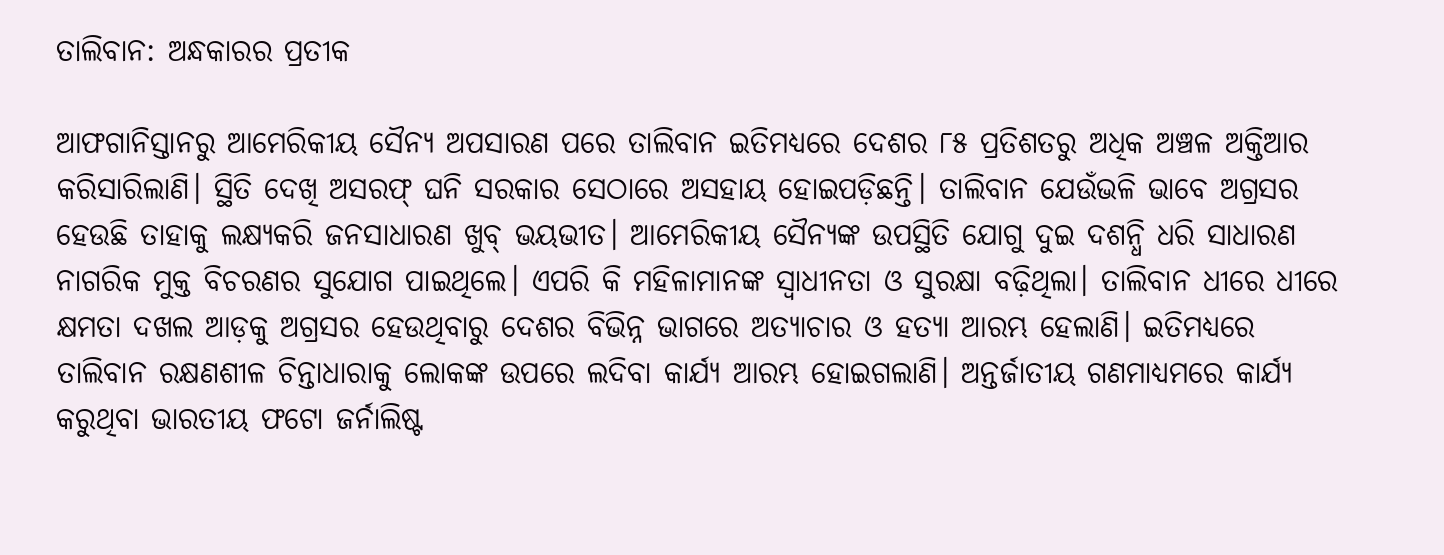ତାଲିବାନ: ଅନ୍ଧକାରର ପ୍ରତୀକ

ଆଫଗାନିସ୍ତାନରୁ ଆମେରିକୀୟ ସୈନ୍ୟ ଅପସାରଣ ପରେ ତାଲିବାନ ଇତିମଧ୍ୟରେ ଦେଶର ୮୫ ପ୍ରତିଶତରୁ ଅଧିକ ଅଞ୍ଚଳ ଅକ୍ତିଆର କରିସାରିଲାଣି। ସ୍ଥିତି ଦେଖି ଅସରଫ୍‌ ଘନି ସରକାର ସେଠାରେ ଅସହାୟ ହୋଇପଡ଼ିଛନ୍ତି। ତାଲିବାନ ଯେଉଁଭଳି ଭାବେ ଅଗ୍ରସର ହେଉଛି ତାହାକୁ ଲକ୍ଷ୍ୟକରି ଜନସାଧାରଣ ଖୁବ୍‌ ଭୟଭୀତ। ଆମେରିକୀୟ ସୈନ୍ୟଙ୍କ ଉପସ୍ଥିତି ଯୋଗୁ ଦୁଇ ଦଶନ୍ଧି ଧରି ସାଧାରଣ ନାଗରିକ ମୁକ୍ତ ବିଚରଣର ସୁଯୋଗ ପାଇଥିଲେ। ଏପରି କି ମହିଳାମାନଙ୍କ ସ୍ବାଧୀନତା ଓ ସୁରକ୍ଷା ବଢ଼ିଥିଲା। ତାଲିବାନ ଧୀରେ ଧୀରେ କ୍ଷମତା ଦଖଲ ଆଡ଼କୁ ଅଗ୍ରସର ହେଉଥିବାରୁ ଦେଶର ବିଭିନ୍ନ ଭାଗରେ ଅତ୍ୟାଚାର ଓ ହତ୍ୟା ଆରମ୍ଭ ହେଲାଣି। ଇତିମଧ୍ୟରେ ତାଲିବାନ ରକ୍ଷଣଶୀଳ ଚିନ୍ତାଧାରାକୁ ଲୋକଙ୍କ ଉପରେ ଲଦିବା କାର୍ଯ୍ୟ ଆରମ୍ଭ ହୋଇଗଲାଣି। ଅନ୍ତର୍ଜାତୀୟ ଗଣମାଧ୍ୟମରେ କାର୍ଯ୍ୟ କରୁଥିବା ଭାରତୀୟ ଫଟୋ ଜର୍ନାଲିଷ୍ଟ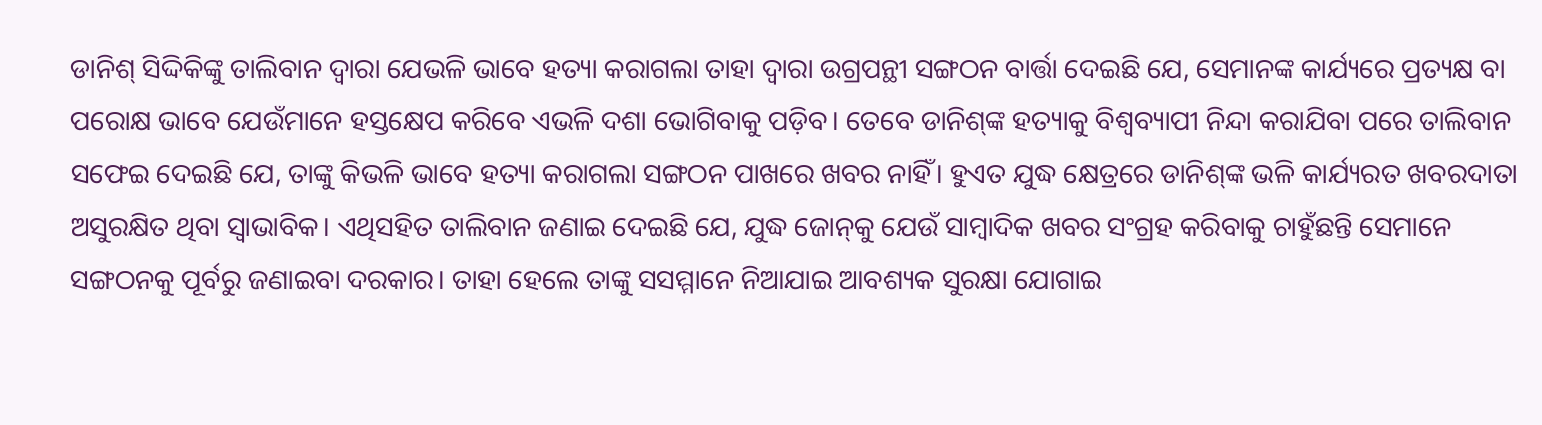ଡାନିଶ୍‌ ସିଦ୍ଦିକିଙ୍କୁ ତାଲିବାନ ଦ୍ୱାରା ଯେଭଳି ଭାବେ ହତ୍ୟା କରାଗଲା ତାହା ଦ୍ୱାରା ଉଗ୍ରପନ୍ଥୀ ସଙ୍ଗଠନ ବାର୍ତ୍ତା ଦେଇଛି ଯେ, ସେମାନଙ୍କ କାର୍ଯ୍ୟରେ ପ୍ରତ୍ୟକ୍ଷ ବା ପରୋକ୍ଷ ଭାବେ ଯେଉଁମାନେ ହସ୍ତକ୍ଷେପ କରିବେ ଏଭଳି ଦଶା ଭୋଗିବାକୁ ପଡ଼ିବ। ତେବେ ଡାନିଶ୍‌ଙ୍କ ହତ୍ୟାକୁ ବିଶ୍ୱବ୍ୟାପୀ ନିନ୍ଦା କରାଯିବା ପରେ ତାଲିବାନ ସଫେଇ ଦେଇଛି ଯେ, ତାଙ୍କୁ କିଭଳି ଭାବେ ହତ୍ୟା କରାଗଲା ସଙ୍ଗଠନ ପାଖରେ ଖବର ନାହିଁ। ହୁଏତ ଯୁଦ୍ଧ କ୍ଷେତ୍ରରେ ଡାନିଶ୍‌ଙ୍କ ଭଳି କାର୍ଯ୍ୟରତ ଖବରଦାତା ଅସୁରକ୍ଷିତ ଥିବା ସ୍ବାଭାବିକ। ଏଥିସହିତ ତାଲିବାନ ଜଣାଇ ଦେଇଛି ଯେ, ଯୁଦ୍ଧ ଜୋନ୍‌କୁ ଯେଉଁ ସାମ୍ବାଦିକ ଖବର ସଂଗ୍ରହ କରିବାକୁ ଚାହୁଁଛନ୍ତି ସେମାନେ ସଙ୍ଗଠନକୁ ପୂର୍ବରୁ ଜଣାଇବା ଦରକାର। ତାହା ହେଲେ ତାଙ୍କୁ ସସମ୍ମାନେ ନିଆଯାଇ ଆବଶ୍ୟକ ସୁରକ୍ଷା ଯୋଗାଇ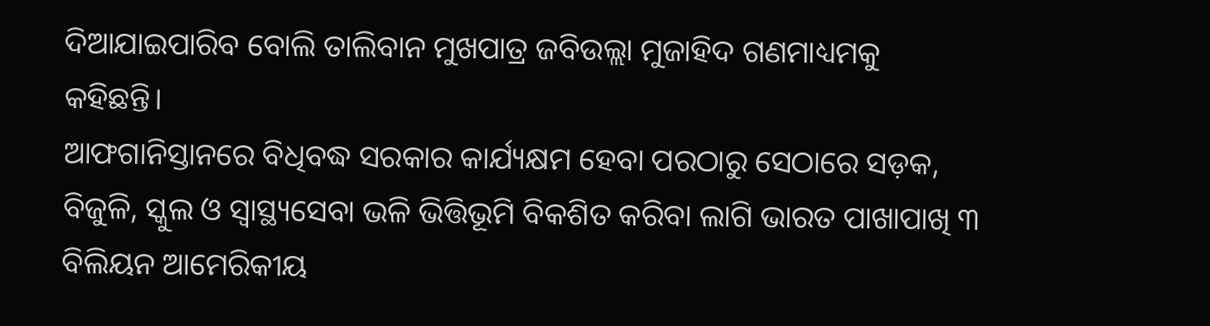ଦିଆଯାଇପାରିବ ବୋଲି ତାଲିବାନ ମୁଖପାତ୍ର ଜବିଉଲ୍ଲା ମୁଜାହିଦ ଗଣମାଧ୍ୟମକୁ କହିଛନ୍ତି।
ଆଫଗାନିସ୍ତାନରେ ବିଧିବଦ୍ଧ ସରକାର କାର୍ଯ୍ୟକ୍ଷମ ହେବା ପରଠାରୁ ସେଠାରେ ସଡ଼କ, ବିଜୁଳି, ସ୍କୁଲ ଓ ସ୍ବାସ୍ଥ୍ୟସେବା ଭଳି ଭିତ୍ତିଭୂମି ବିକଶିତ କରିବା ଲାଗି ଭାରତ ପାଖାପାଖି ୩ ବିଲିୟନ ଆମେରିକୀୟ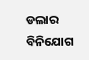ଡଲାର ବିନିଯୋଗ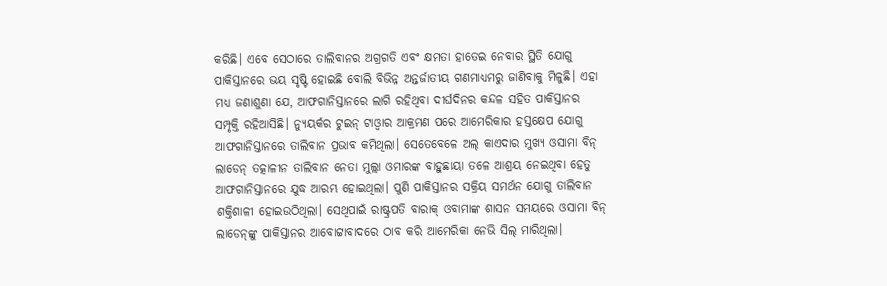କରିଛି। ଏବେ ସେଠାରେ ତାଲିବାନର ଅଗ୍ରଗତି ଏବଂ କ୍ଷମତା ହାତେଇ ନେବାର ସ୍ଥିତି ଯୋଗୁ ପାକିସ୍ତାନରେ ଭୟ ସୃଷ୍ଟି ହୋଇଛି ବୋଲି ବିଭିନ୍ନ ଅନ୍ତର୍ଜାତୀୟ ଗଣମାଧ୍ୟମରୁ ଜାଣିବାକୁ ମିଳୁଛି। ଏହା ମଧ୍ୟ ଜଣାଶୁଣା ଯେ, ଆଫଗାନିସ୍ତାନରେ ଲାଗି ରହିଥିବା ଦୀର୍ଘଦିନର କନ୍ଦଳ ସହିତ ପାକିସ୍ତାନର ସମ୍ପୃକ୍ତି ରହିଆସିଛି। ନ୍ୟୁୟର୍କର ଟୁଇନ୍‌ ଟାଓ୍ବାର ଆକ୍ରମଣ ପରେ ଆମେରିକାର ହସ୍ତକ୍ଷେପ ଯୋଗୁ ଆଫଗାନିସ୍ତାନରେ ତାଲିବାନ ପ୍ରଭାବ କମିଥିଲା। ସେତେବେଳେ ଅଲ୍‌ କାଏଦାର ମୁଖ୍ୟ ଓସାମା ବିନ୍‌ ଲାଡେନ୍‌ ତତ୍କାଳୀନ ତାଲିବାନ ନେତା ମୁଲ୍ଲା ଓମାରଙ୍କ ବାହୁଛାୟା ତଳେ ଆଶ୍ରୟ ନେଇଥିବା ହେତୁ ଆଫଗାନିସ୍ତାନରେ ଯୁଦ୍ଧ ଆରମ୍ଭ ହୋଇଥିଲା। ପୁଣି ପାକିସ୍ତାନର ସକ୍ରିୟ ସମର୍ଥନ ଯୋଗୁ ତାଲିବାନ ଶକ୍ତିଶାଳୀ ହୋଇଉଠିଥିଲା। ସେଥିପାଇଁ ରାଷ୍ଟ୍ରପତି ବାରାକ୍‌ ଓବାମାଙ୍କ ଶାସନ ସମୟରେ ଓସାମା ବିନ୍‌ ଲାଡେନ୍‌ଙ୍କୁ ପାକିସ୍ତାନର ଆବୋଟ୍ଟାବାଦରେ ଠାବ କରି ଆମେରିକା ନେଭି ସିଲ୍‌ ମାରିଥିଲା।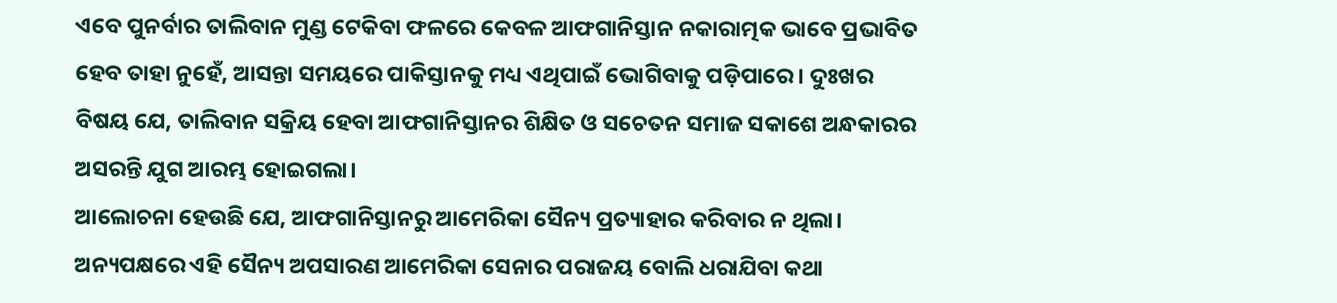ଏବେ ପୁନର୍ବାର ତାଲିବାନ ମୁଣ୍ଡ ଟେକିବା ଫଳରେ କେବଳ ଆଫଗାନିସ୍ତାନ ନକାରାତ୍ମକ ଭାବେ ପ୍ରଭାବିତ ହେବ ତାହା ନୁହେଁ, ଆସନ୍ତା ସମୟରେ ପାକିସ୍ତାନକୁ ମଧ୍ୟ ଏଥିପାଇଁ ଭୋଗିବାକୁ ପଡ଼ିପାରେ। ଦୁଃଖର ବିଷୟ ଯେ, ତାଲିବାନ ସକ୍ରିୟ ହେବା ଆଫଗାନିସ୍ତାନର ଶିକ୍ଷିତ ଓ ସଚେତନ ସମାଜ ସକାଶେ ଅନ୍ଧକାରର ଅସରନ୍ତି ଯୁଗ ଆରମ୍ଭ ହୋଇଗଲା।
ଆଲୋଚନା ହେଉଛି ଯେ, ଆଫଗାନିସ୍ତାନରୁ ଆମେରିକା ସୈନ୍ୟ ପ୍ରତ୍ୟାହାର କରିବାର ନ ଥିଲା। ଅନ୍ୟପକ୍ଷରେ ଏହି ସୈନ୍ୟ ଅପସାରଣ ଆମେରିକା ସେନାର ପରାଜୟ ବୋଲି ଧରାଯିବା କଥା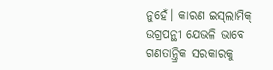ନୁହେଁ। କାରଣ ଇସ୍‌ଲାମିକ୍‌ ଉଗ୍ରପନ୍ଥୀ ଯେଭଳି ଭାବେ ଗଣତାନ୍ତ୍ରିକ ସରକାରକୁ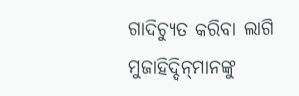ଗାଦିଚ୍ୟୁତ କରିବା ଲାଗି ମୁଜାହିଦ୍ଦିନ୍‌ମାନଙ୍କୁ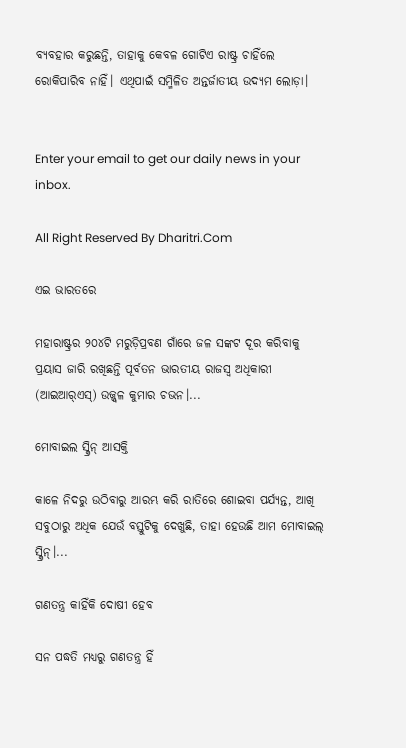ବ୍ୟବହାର କରୁଛନ୍ତି, ତାହାକୁ କେବଳ ଗୋଟିଏ ରାଷ୍ଟ୍ର ଚାହିଁଲେ ରୋକିପାରିବ ନାହିଁ। ଏଥିପାଇଁ ସମ୍ମିଳିତ ଅନ୍ତର୍ଜାତୀୟ ଉଦ୍ୟମ ଲୋଡ଼ା।


Enter your email to get our daily news in your inbox.

All Right Reserved By Dharitri.Com

ଏଇ ଭାରତରେ

ମହାରାଷ୍ଟ୍ରର ୨୦୪ଟି ମରୁଡ଼ିପ୍ରବଣ ଗାଁରେ ଜଳ ସଙ୍କଟ ଦୂର କରିବାକୁ ପ୍ରୟାସ ଜାରି ରଖିଛନ୍ତି ପୂର୍ବତନ ଭାରତୀୟ ରାଜସ୍ବ ଅଧିକାରୀ (ଆଇଆର୍‌ଏସ୍‌) ଉଜ୍ଜ୍ୱଳ କୁମାର ଚଭନ।...

ମୋବାଇଲ ସ୍କ୍ରିନ୍‌ ଆସକ୍ତି

କାଳେ ନିଦରୁ ଉଠିବାରୁ ଆରମ୍ଭ କରି ରାତିରେ ଶୋଇବା ପର୍ଯ୍ୟନ୍ତ, ଆଖି ସବୁଠାରୁ ଅଧିକ ଯେଉଁ ବସ୍ତୁଟିକୁ ଦେଖୁଛି, ତାହା ହେଉଛି ଆମ ମୋବାଇଲ୍‌ ସ୍କ୍ରିନ୍‌।...

ଗଣତନ୍ତ୍ର କାହିଁକି ଦୋଷୀ ହେବ

ସନ ପଦ୍ଧତି ମଧ୍ୟରୁ ଗଣତନ୍ତ୍ର ହିଁ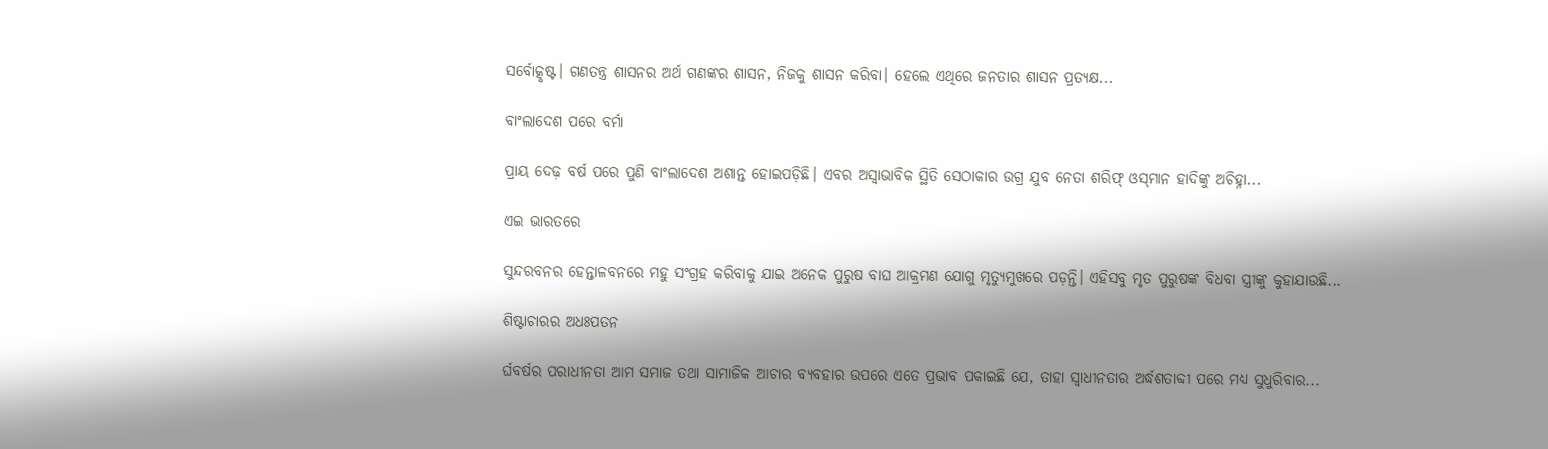ସର୍ବୋତ୍କୃଷ୍ଟ। ଗଣତନ୍ତ୍ର ଶାସନର ଅର୍ଥ ଗଣଙ୍କର ଶାସନ, ନିଜକୁ ଶାସନ କରିବା। ହେଲେ ଏଥିରେ ଜନତାର ଶାସନ ପ୍ରତ୍ୟକ୍ଷ...

ବାଂଲାଦେଶ ପରେ ବର୍ମା

ପ୍ରାୟ ଦେଢ଼ ବର୍ଷ ପରେ ପୁଣି ବାଂଲାଦେଶ ଅଶାନ୍ତ ହୋଇପଡ଼ିଛି। ଏବର ଅସ୍ବାଭାବିକ ସ୍ଥିତି ସେଠାକାର ଉଗ୍ର ଯୁବ ନେତା ଶରିଫ୍‌ ଓସ୍‌ମାନ ହାଦିଙ୍କୁ ଅଚିହ୍ନା...

ଏଇ ଭାରତରେ

ସୁନ୍ଦରବନର ହେନ୍ତାଳବନରେ ମହୁ ସଂଗ୍ରହ କରିବାକୁ ଯାଇ ଅନେକ ପୁରୁଷ ବାଘ ଆକ୍ରମଣ ଯୋଗୁ ମୃତ୍ୟୁମୁଖରେ ପଡ଼ନ୍ତି। ଏହିସବୁ ମୃତ ପୁରୁଷଙ୍କ ବିଧବା ସ୍ତ୍ରୀଙ୍କୁ କୁହାଯାଉଛି...

ଶିଷ୍ଟାଚାରର ଅଧଃପତନ

ର୍ଘବର୍ଷର ପରାଧୀନତା ଆମ ସମାଜ ତଥା ସାମାଜିକ ଆଚାର ବ୍ୟବହାର ଉପରେ ଏତେ ପ୍ରଭାବ ପକାଇଛି ଯେ, ତାହା ସ୍ୱାଧୀନତାର ଅର୍ଦ୍ଧଶତାବ୍ଦୀ ପରେ ମଧ୍ୟ ସୁଧୁରିବାର...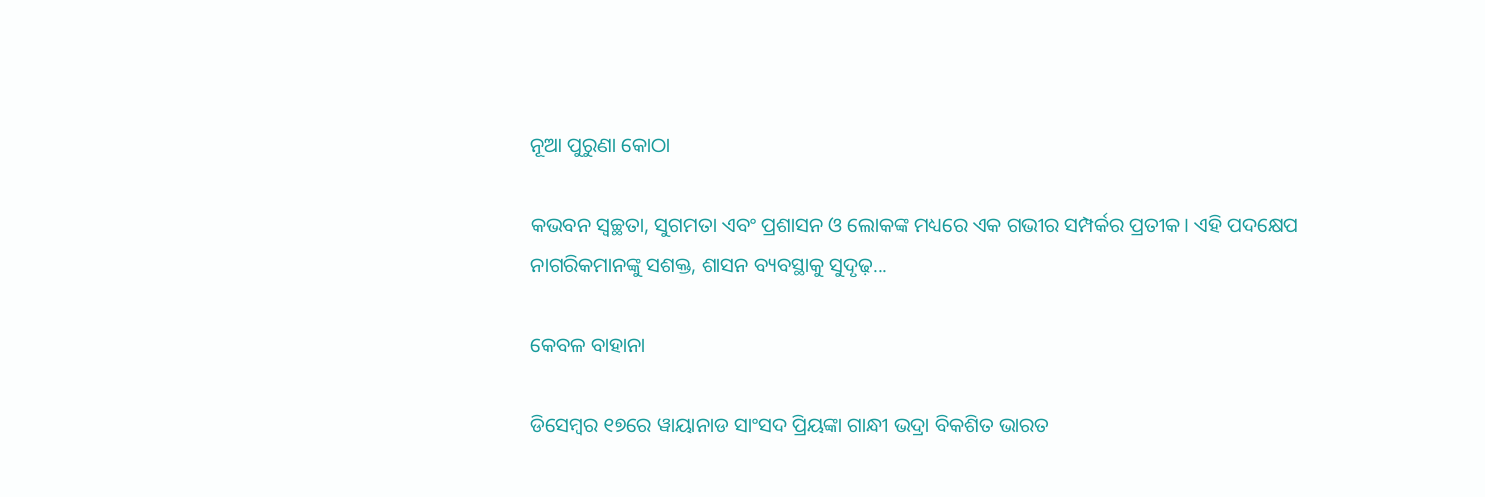ନୂଆ ପୁରୁଣା କୋଠା

କଭବନ ସ୍ୱଚ୍ଛତା, ସୁଗମତା ଏବଂ ପ୍ରଶାସନ ଓ ଲୋକଙ୍କ ମଧ୍ୟରେ ଏକ ଗଭୀର ସମ୍ପର୍କର ପ୍ରତୀକ। ଏହି ପଦକ୍ଷେପ ନାଗରିକମାନଙ୍କୁ ସଶକ୍ତ, ଶାସନ ବ୍ୟବସ୍ଥାକୁ ସୁଦୃଢ଼...

କେବଳ ବାହାନା

ଡିସେମ୍ୱର ୧୭ରେ ୱାୟାନାଡ ସାଂସଦ ପ୍ରିୟଙ୍କା ଗାନ୍ଧୀ ଭଦ୍ରା ବିକଶିତ ଭାରତ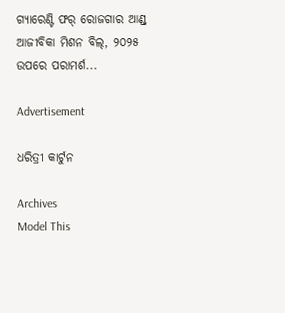ଗ୍ୟାରେଣ୍ଟି ଫର୍‌ ରୋଜଗାର ଆଣ୍ଡ୍‌ ଆଜୀବିକା ମିଶନ ବିଲ୍‌, ୨୦୨୫ ଉପରେ ପରାମର୍ଶ...

Advertisement

ଧରିତ୍ରୀ କାର୍ଟୁନ

Archives
Model This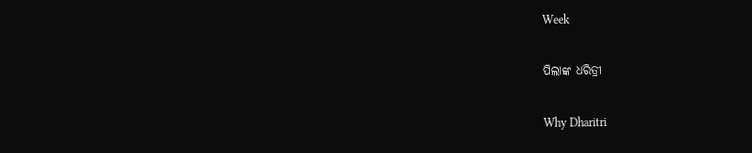Week

ପିଲାଙ୍କ ଧରିତ୍ରୀ

Why Dharitri